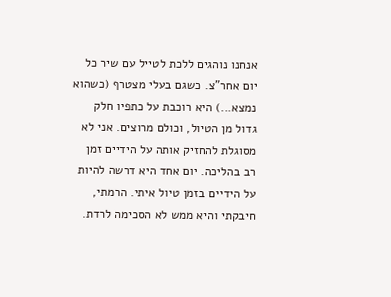אנחנו נוהגים ללכת לטייל עם שיר כל יום אחר"צ. כשגם בעלי מצטרף (כשהוא נמצא...) היא רוכבת על כתפיו חלק גדול מן הטיול, וכולם מרוצים. אני לא מסוגלת להחזיק אותה על הידיים זמן רב בהליכה. יום אחד היא דרשה להיות על הידיים בזמן טיול איתי. הרמתי, חיבקתי והיא ממש לא הסכימה לרדת.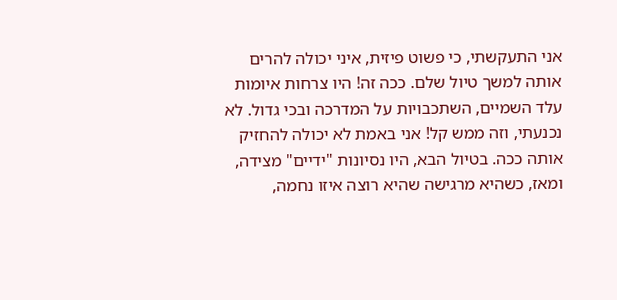אני התעקשתי, כי פשוט פיזית, איני יכולה להרים אותה למשך טיול שלם. ככה זה! היו צרחות איומות עלד השמיים, השתכבויות על המדרכה ובכי גדול. לא נכנעתי, וזה ממש קל! אני באמת לא יכולה להחזיק אותה ככה. בטיול הבא, היו נסיונות "ידיים" מצידה, ומאז, כשהיא מרגישה שהיא רוצה איזו נחמה,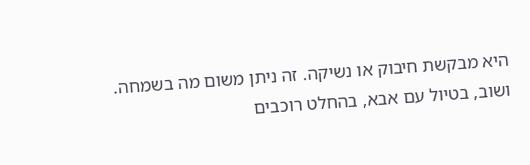היא מבקשת חיבוק או נשיקה. זה ניתן משום מה בשמחה. ושוב, בטיול עם אבא, בהחלט רוכבים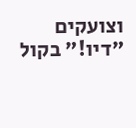וצועקים "דיו!" בקול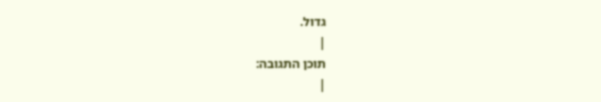גדול.
|
תוכן התגובה:
|